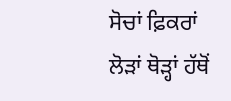ਸੋਚਾਂ ਫ਼ਿਕਰਾਂ ਲੋੜਾਂ ਥੋੜ੍ਹਾਂ ਹੱਥੋਂ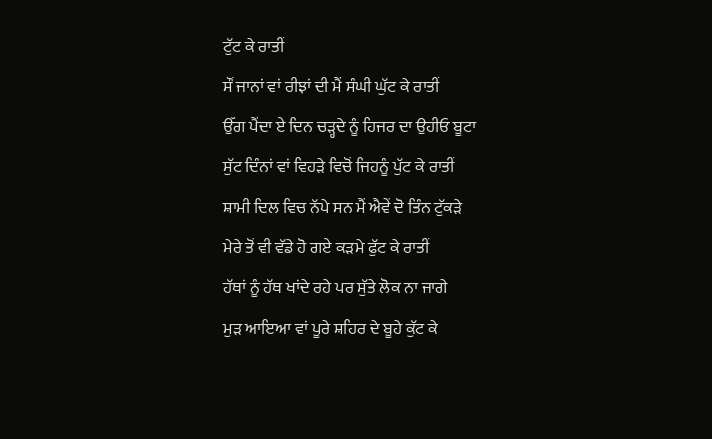ਟੁੱਟ ਕੇ ਰਾਤੀਂ
ਸੌਂ ਜਾਨਾਂ ਵਾਂ ਰੀਝਾਂ ਦੀ ਮੈਂ ਸੰਘੀ ਘੁੱਟ ਕੇ ਰਾਤੀਂ
ਉੱਗ ਪੈਂਦਾ ਏ ਦਿਨ ਚੜ੍ਹਦੇ ਨੂੰ ਹਿਜਰ ਦਾ ਉਹੀਓ ਬੂਟਾ
ਸੁੱਟ ਦਿੰਨਾਂ ਵਾਂ ਵਿਹੜੇ ਵਿਚੋਂ ਜਿਹਨੂੰ ਪੁੱਟ ਕੇ ਰਾਤੀਂ
ਸ਼ਾਮੀ ਦਿਲ ਵਿਚ ਨੱਪੇ ਸਨ ਮੈਂ ਐਵੇਂ ਦੋ ਤਿੰਨ ਟੁੱਕੜੇ
ਮੇਰੇ ਤੋਂ ਵੀ ਵੱਡੇ ਹੋ ਗਏ ਕੜਮੇ ਫੁੱਟ ਕੇ ਰਾਤੀਂ
ਹੱਥਾਂ ਨੂੰ ਹੱਥ ਖਾਂਦੇ ਰਹੇ ਪਰ ਸੁੱਤੇ ਲੋਕ ਨਾ ਜਾਗੇ
ਮੁੜ ਆਇਆ ਵਾਂ ਪੂਰੇ ਸ਼ਹਿਰ ਦੇ ਬੂਹੇ ਕੁੱਟ ਕੇ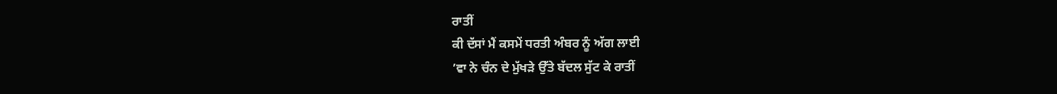ਰਾਤੀਂ
ਕੀ ਦੱਸਾਂ ਮੈਂ ਕਸਮੇਂ ਧਰਤੀ ਅੰਬਰ ਨੂੰ ਅੱਗ ਲਾਈ
’ਵਾ ਨੇ ਚੰਨ ਦੇ ਮੁੱਖੜੇ ਉੱਤੇ ਬੱਦਲ ਸੁੱਟ ਕੇ ਰਾਤੀਂ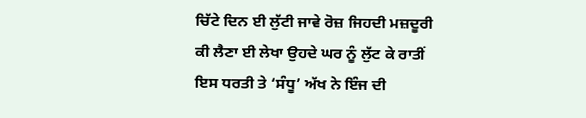ਚਿੱਟੇ ਦਿਨ ਈ ਲੁੱਟੀ ਜਾਵੇ ਰੋਜ਼ ਜਿਹਦੀ ਮਜ਼ਦੂਰੀ
ਕੀ ਲੈਣਾ ਈ ਲੇਖਾ ਉਹਦੇ ਘਰ ਨੂੰ ਲੁੱਟ ਕੇ ਰਾਤੀਂ
ਇਸ ਧਰਤੀ ਤੇ ‘ਸੰਧੂ’ ਅੱਖ ਨੇ ਇੰਜ ਦੀ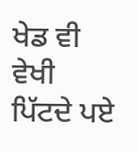ਖੇਡ ਵੀ ਵੇਖੀ
ਪਿੱਟਦੇ ਪਏ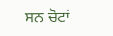ਸਨ ਚੋਟਾਂ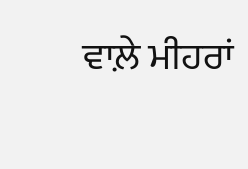ਵਾਲ਼ੇ ਮੀਹਰਾਂ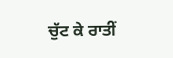ਚੁੱਟ ਕੇ ਰਾਤੀਂ